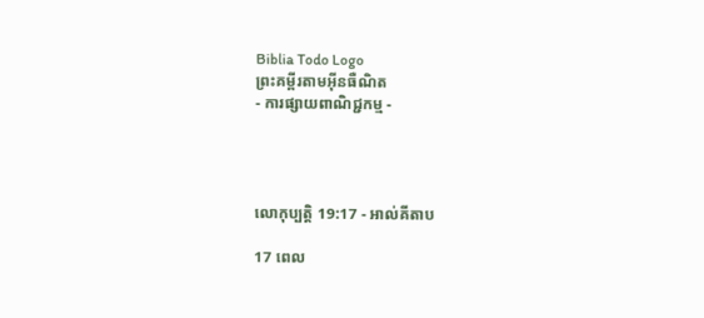Biblia Todo Logo
ព្រះគម្ពីរតាមអ៊ីនធឺណិត
- ការផ្សាយពាណិជ្ជកម្ម -




លោកុ‌ប្បត្តិ 19:17 - អាល់គីតាប

17 ពេល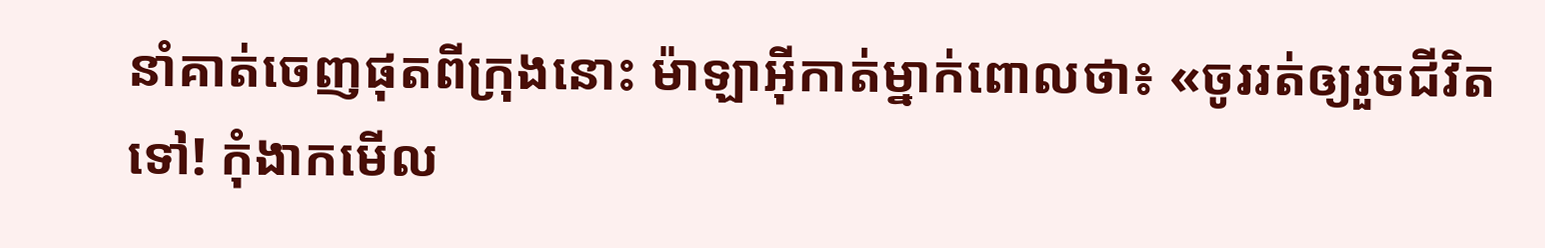នាំគាត់ចេញផុតពីក្រុងនោះ ម៉ាឡា‌អ៊ីកាត់ម្នាក់ពោលថា៖ «ចូររត់ឲ្យរួចជីវិតទៅ! កុំងាកមើល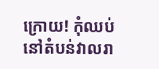ក្រោយ! កុំឈប់នៅតំបន់វាលរា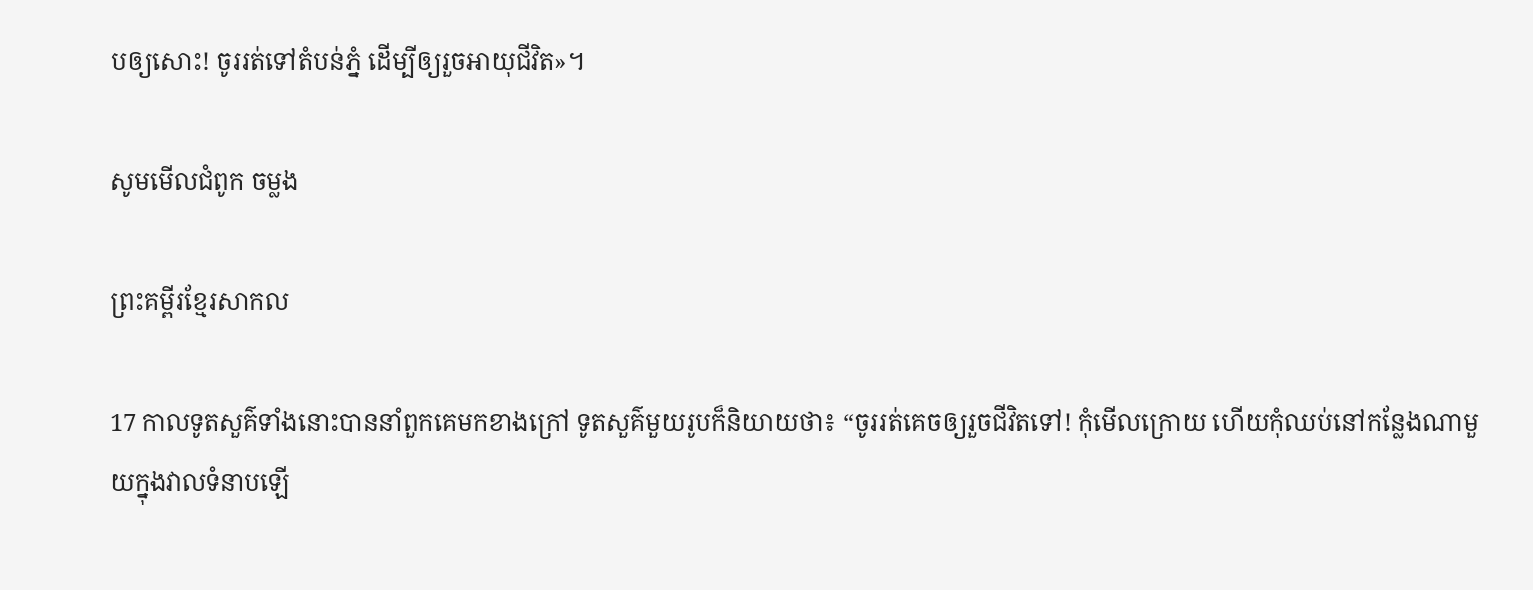បឲ្យសោះ! ចូររត់ទៅតំបន់ភ្នំ ដើម្បីឲ្យរួចអាយុជីវិត»។

សូមមើលជំពូក ចម្លង

ព្រះគម្ពីរខ្មែរសាកល

17 កាលទូតសួគ៌ទាំងនោះបាននាំពួកគេមកខាងក្រៅ ទូតសួគ៌មួយរូបក៏និយាយថា៖ “ចូររត់គេចឲ្យរួចជីវិតទៅ! កុំមើលក្រោយ ហើយកុំឈប់នៅកន្លែងណាមួយក្នុងវាលទំនាបឡើ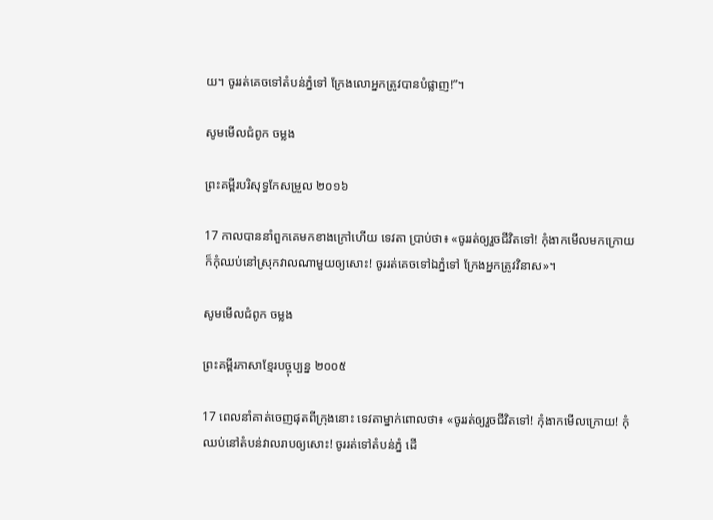យ។ ចូររត់គេចទៅតំបន់ភ្នំទៅ ក្រែងលោអ្នកត្រូវបានបំផ្លាញ!”។

សូមមើលជំពូក ចម្លង

ព្រះគម្ពីរបរិសុទ្ធកែសម្រួល ២០១៦

17 កាលបាននាំពួក‌គេមកខាងក្រៅហើយ ទេវតា ប្រាប់ថា៖ «ចូររត់ឲ្យរួចជីវិតទៅ! កុំងាកមើលមកក្រោយ ក៏កុំឈប់នៅស្រុកវាលណាមួយឲ្យសោះ! ចូររត់គេចទៅឯភ្នំទៅ ក្រែងអ្នកត្រូវវិនាស»។

សូមមើលជំពូក ចម្លង

ព្រះគម្ពីរភាសាខ្មែរបច្ចុប្បន្ន ២០០៥

17 ពេលនាំគាត់ចេញផុតពីក្រុងនោះ ទេវតាម្នាក់ពោលថា៖ «ចូររត់ឲ្យរួចជីវិតទៅ! កុំងាកមើលក្រោយ! កុំឈប់នៅតំបន់វាលរាបឲ្យសោះ! ចូររត់ទៅតំបន់ភ្នំ ដើ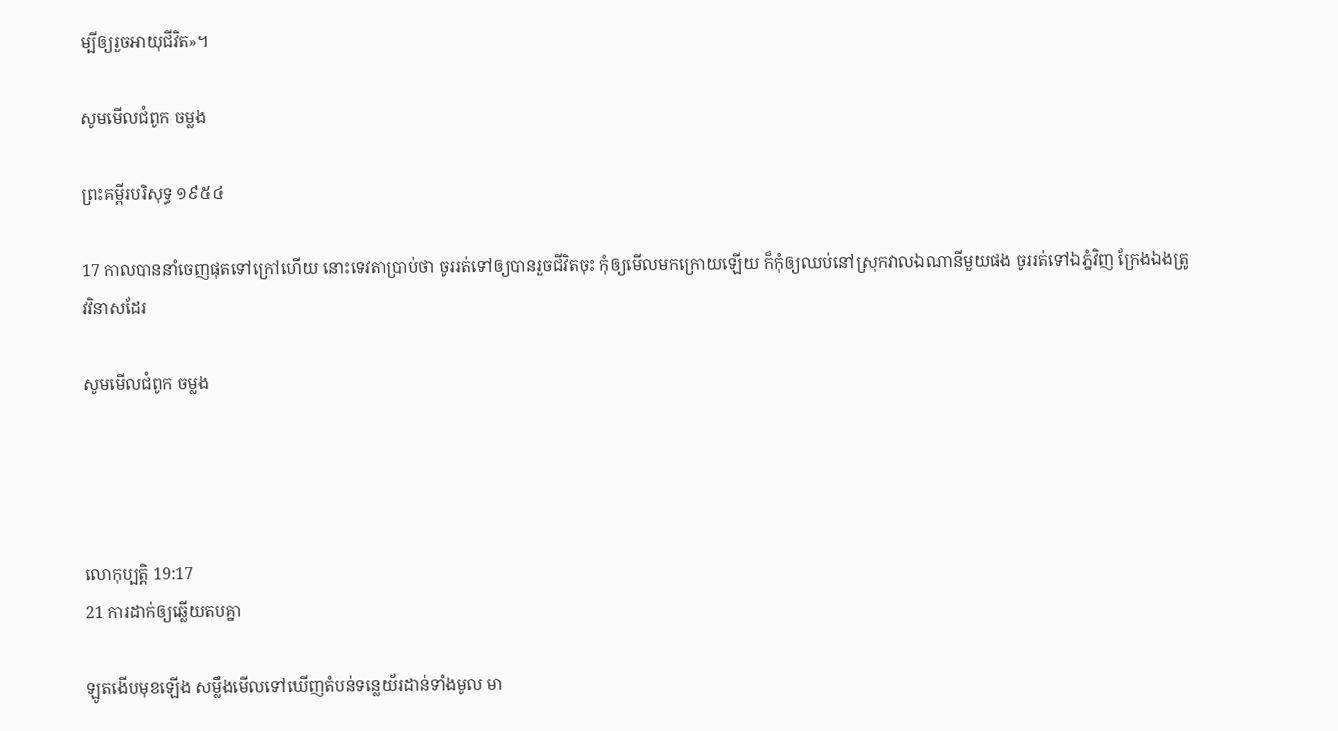ម្បីឲ្យរួចអាយុជីវិត»។

សូមមើលជំពូក ចម្លង

ព្រះគម្ពីរបរិសុទ្ធ ១៩៥៤

17 កាលបាននាំចេញផុតទៅក្រៅហើយ នោះទេវតាប្រាប់ថា ចូររត់ទៅឲ្យបានរួចជីវិតចុះ កុំឲ្យមើលមកក្រោយឡើយ ក៏កុំឲ្យឈប់នៅស្រុកវាលឯណានីមួយផង ចូររត់ទៅឯភ្នំវិញ ក្រែងឯងត្រូវវិនាសដែរ

សូមមើលជំពូក ចម្លង




លោកុ‌ប្បត្តិ 19:17
21 ការដាក់ឲ្យឆ្លើយតបគ្នា

ឡូតងើបមុខឡើង សម្លឹងមើលទៅឃើញតំបន់ទន្លេយ័រដាន់ទាំងមូល មា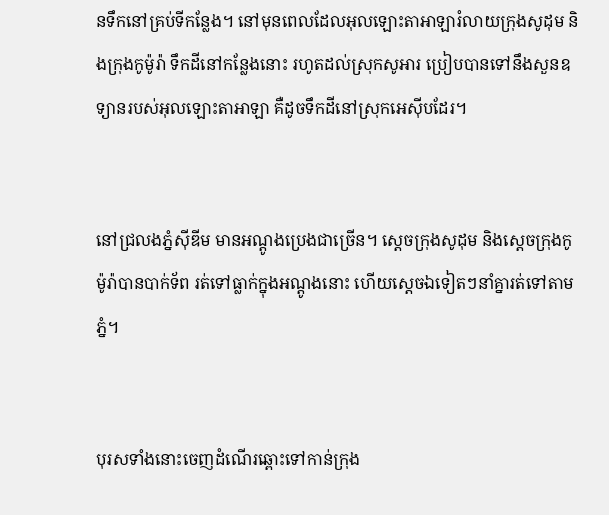នទឹកនៅគ្រប់ទីកន្លែង។ នៅមុនពេលដែលអុលឡោះ‌តាអាឡារំលាយក្រុងសូដុម និងក្រុងកូម៉ូរ៉ា ទឹកដីនៅកន្លែងនោះ រហូតដល់ស្រុកសូអារ ប្រៀបបានទៅនឹងសួនឧទ្យានរបស់អុលឡោះ‌តាអាឡា គឺដូចទឹកដីនៅស្រុកអេស៊ីបដែរ។


នៅជ្រលងភ្នំស៊ីឌីម មានអណ្តូងប្រេងជាច្រើន។ ស្តេចក្រុងសូដុម និងស្តេចក្រុងកូម៉ូរ៉ាបានបាក់ទ័ព រត់ទៅធ្លាក់ក្នុងអណ្តូងនោះ ហើយស្តេចឯទៀតៗនាំគ្នារត់ទៅតាមភ្នំ។


បុរសទាំងនោះចេញដំណើរឆ្ពោះទៅកាន់ក្រុង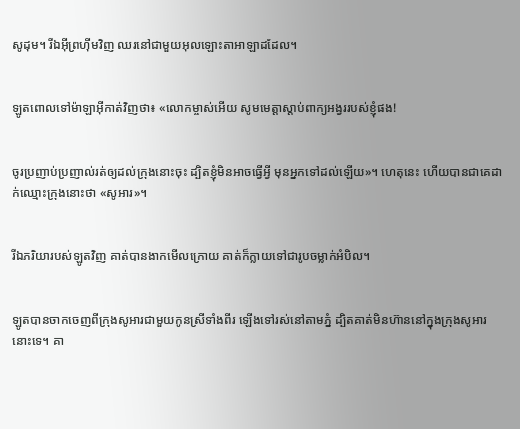សូដុម។ រីឯអ៊ីព្រហ៊ីមវិញ ឈរនៅជាមួយអុលឡោះ‌តាអាឡាដដែល។


ឡូតពោលទៅម៉ាឡា‌អ៊ីកាត់វិញថា៖ «លោកម្ចាស់អើយ សូមមេត្តាស្តាប់ពាក្យអង្វររបស់ខ្ញុំផង!


ចូរប្រញាប់‌ប្រញាល់រត់ឲ្យដល់ក្រុងនោះចុះ ដ្បិតខ្ញុំមិនអាចធ្វើអ្វី មុនអ្នកទៅដល់ឡើយ»។ ហេតុនេះ ហើយបានជាគេដាក់ឈ្មោះក្រុងនោះថា «សូអារ»។


រីឯភរិយារបស់ឡូតវិញ គាត់បានងាកមើលក្រោយ គាត់ក៏ក្លាយទៅជារូបចម្លាក់អំបិល។


ឡូតបានចាកចេញពីក្រុងសូអារជាមួយកូនស្រីទាំងពីរ ឡើងទៅរស់នៅតាមភ្នំ ដ្បិតគាត់មិនហ៊ាននៅក្នុងក្រុងសូអារនោះទេ។ គា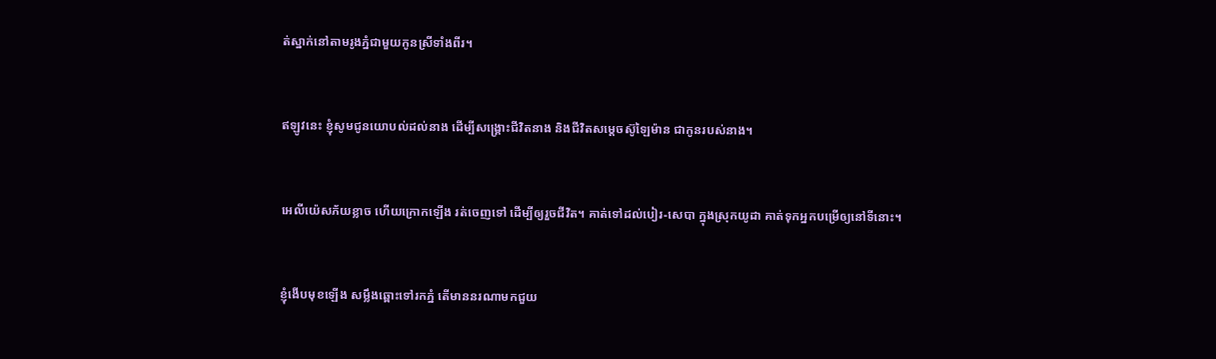ត់ស្នាក់នៅតាមរូងភ្នំជាមួយកូនស្រីទាំងពីរ។


ឥឡូវនេះ ខ្ញុំសូមជូនយោបល់ដល់នាង ដើម្បីសង្គ្រោះជីវិតនាង និងជីវិតសម្តេចស៊ូ‌ឡៃម៉ាន ជាកូនរបស់នាង។


អេលី‌យ៉េសភ័យខ្លាច ហើយក្រោកឡើង រត់ចេញទៅ ដើម្បីឲ្យរួចជីវិត។ គាត់ទៅដល់បៀរ-សេបា ក្នុងស្រុកយូដា គាត់ទុកអ្នកបម្រើឲ្យនៅទីនោះ។


ខ្ញុំងើបមុខឡើង សម្លឹងឆ្ពោះទៅរកភ្នំ តើមាននរណាមកជួយ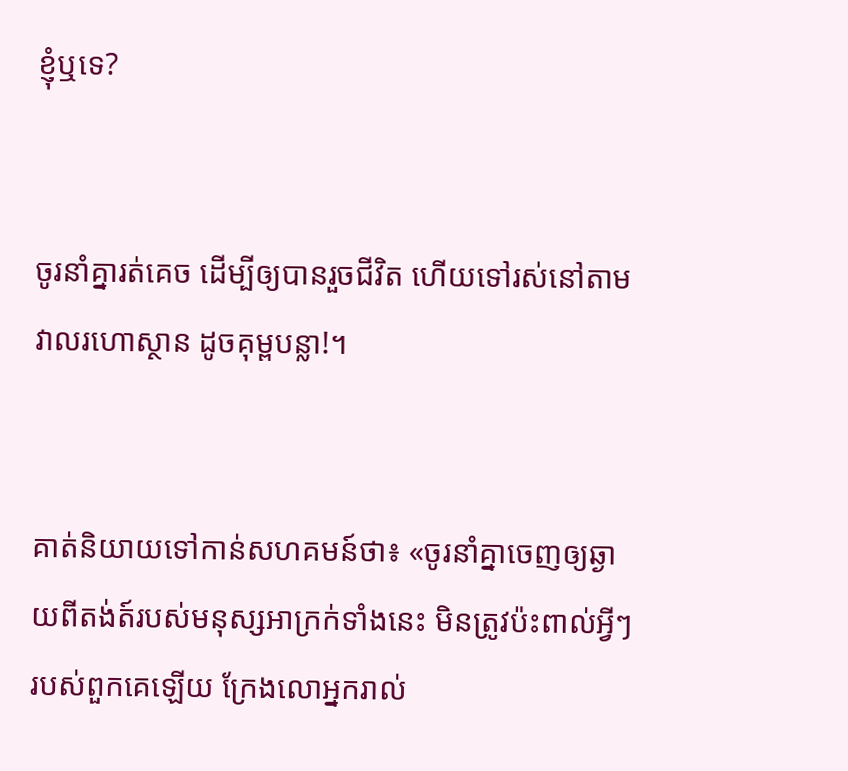ខ្ញុំឬទេ?


ចូរនាំគ្នារត់គេច ដើម្បីឲ្យបានរួចជីវិត ហើយទៅរស់នៅតាមវាលរហោ‌ស្ថាន ដូចគុម្ពបន្លា!។


គាត់និយាយទៅកាន់សហគមន៍ថា៖ «ចូរនាំគ្នាចេញឲ្យឆ្ងាយពីតង់ត៍របស់មនុស្សអាក្រក់ទាំងនេះ មិនត្រូវប៉ះពាល់អ្វីៗរបស់ពួកគេឡើយ ក្រែងលោអ្នករាល់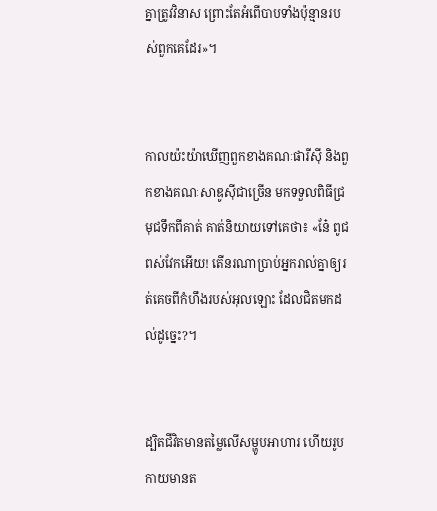គ្នាត្រូវវិនាស ព្រោះតែអំពើបាបទាំងប៉ុន្មានរបស់ពួកគេដែរ»។


កាលយ៉ះយ៉ាឃើញពួកខាងគណៈផារីស៊ី និងពួកខាងគណៈសាឌូស៊ីជាច្រើន មកទទួលពិធីជ្រមុជទឹកពីគាត់ គាត់និយាយទៅគេថា៖ «នែ៎ ពូជពស់វែកអើយ! តើនរណាប្រាប់អ្នករាល់គ្នាឲ្យរត់គេចពីកំហឹងរបស់អុលឡោះ ដែលជិតមកដល់ដូច្នេះ?។


ដ្បិតជីវិតមានតម្លៃលើសម្ហូបអាហារ ហើយរូបកាយមានត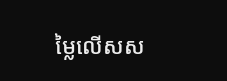ម្លៃលើសស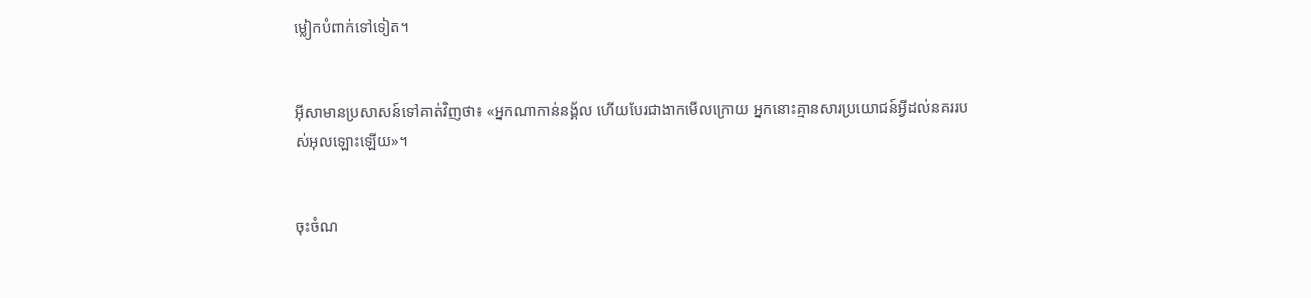ម្លៀក‌បំពាក់ទៅទៀត។


អ៊ីសាមានប្រសាសន៍ទៅគាត់វិញថា៖ «អ្នកណាកាន់នង្គ័ល ហើយបែរជាងាកមើលក្រោយ អ្នកនោះគ្មានសារ‌ប្រយោជន៍អ្វីដល់នគររបស់អុលឡោះឡើយ»។


ចុះចំណ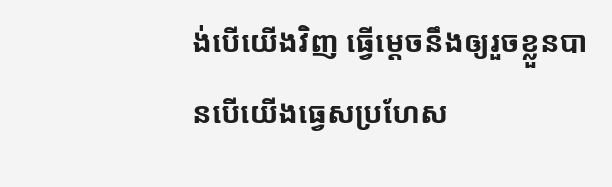ង់បើយើងវិញ ធ្វើម្ដេចនឹងឲ្យរួចខ្លួនបានបើយើងធ្វេសប្រហែស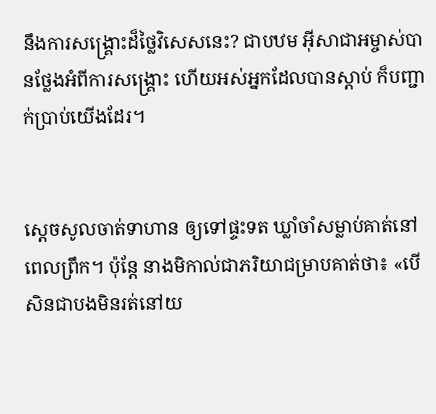នឹងការសង្គ្រោះដ៏ថ្លៃវិសេសនេះ? ជាបឋម អ៊ីសា‌ជាអម្ចាស់បានថ្លែងអំពីការសង្គ្រោះ ហើយអស់អ្នកដែលបានស្ដាប់ ក៏បញ្ជាក់ប្រាប់យើងដែរ។


ស្តេចសូលចាត់ទាហាន ឲ្យទៅផ្ទះទត ឃ្លាំចាំសម្លាប់គាត់នៅពេលព្រឹក។ ប៉ុន្តែ នាងមិកាល់ជាភរិយាជម្រាបគាត់ថា៖ «បើសិនជាបងមិនរត់នៅយ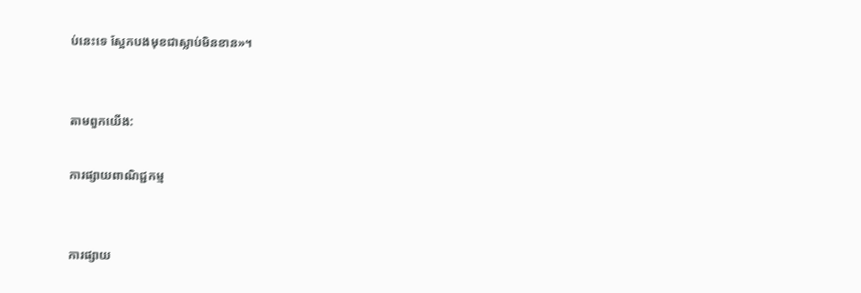ប់នេះទេ ស្អែកបងមុខជាស្លាប់មិនខាន»។


តាមពួកយើង:

ការផ្សាយពាណិជ្ជកម្ម


ការផ្សាយ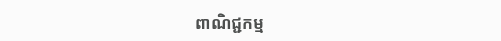ពាណិជ្ជកម្ម